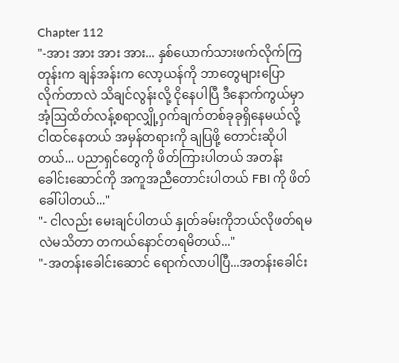Chapter 112
"-အား အား အား အား... နှစ်ယောက်သားဖက်လိုက်ကြတုန်းက ချန်အန်းက လော့ယန်ကို ဘာတွေများပြောလိုက်တာလဲ သိချင်လွန်းလို့ ငိုနေပါပြီ ဒီနောက်ကွယ်မှာ အံ့ဩထိတ်လန့်စရာလျှို့ဝှက်ချက်တစ်ခုခုရှိနေမယ်လို့ ငါထင်နေတယ် အမှန်တရားကို ချပြဖို့ တောင်းဆိုပါတယ်... ပညာရှင်တွေကို ဖိတ်ကြားပါတယ် အတန်းခေါင်းဆောင်ကို အကူအညီတောင်းပါတယ် FBI ကို ဖိတ်ခေါ်ပါတယ်..."
"- ငါလည်း မေးချင်ပါတယ် နှုတ်ခမ်းကိုဘယ်လိုဖတ်ရမလဲမသိတာ တကယ်နောင်တရမိတယ်..."
"-အတန်းခေါင်းဆောင် ရောက်လာပါပြီ...အတန်းခေါင်း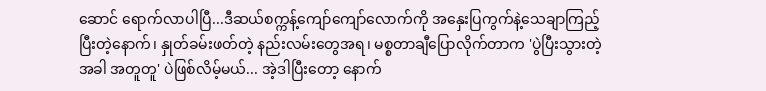ဆောင် ရောက်လာပါပြီ...ဒီဆယ်စက္ကန့်ကျော်ကျော်လောက်ကို အနှေးပြကွက်နဲ့သေချာကြည့်ပြီးတဲ့နောက်၊ နှုတ်ခမ်းဖတ်တဲ့ နည်းလမ်းတွေအရ၊ မစ္စတာချီပြောလိုက်တာက 'ပွဲပြီးသွားတဲ့အခါ အတူတူ' ပဲဖြစ်လိမ့်မယ်... အဲ့ဒါပြီးတော့ နောက်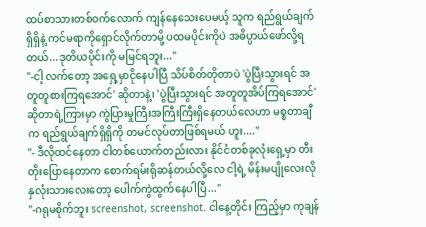ထပ်စာသားတစ်ဝက်လောက် ကျန်နေသေးပေမယ့် သူက ရည်ရွယ်ချက်ရှိရှိနဲ့ ကင်မရာကိုရှောင်လိုက်တာမို့ ပထမပိုင်းကိုပဲ အဓိပ္ပာယ်ဖော်လို့ရတယ်...ဒုတိယပိုင်းကို မမြင်ရဘူး..."
"-ငါ့ လက်တော့ အရှေ့မှာငိုနေပါပြီ သိပ်စိတ်တိုတာပဲ 'ပွဲပြီးသွားရင် အတူတူစားကြရအောင်' ဆိုတာနဲ့၊ 'ပွဲပြီးသွားရင် အတူတူအိပ်ကြရအောင်' ဆိုတာရဲ့ကြားမှာ ကွဲပြားမှုကြီးအကြီးကြီးရှိနေတယ်လေဟာ မစ္စတာချီက ရည်ရွယ်ချက်ရှိရှိကို တမင်လုပ်တာဖြစ်ရမယ် ဟူး...."
"- ဒီလိုထင်နေတာ ငါတစ်ယောက်တည်းလား နိုင်ငံတစ်ခုလုံးရှေ့မှာ တီးတိုးပြောနေတာက စောက်ရမ်းရိုဆန်တယ်လို့လေ ငါ့ရဲ့ မိန်းမပျိုလေးလိုနှလုံးသားလေးတော့ ပေါက်ကွဲထွက်နေပါပြီ..."
"-ဂရုမစိုက်ဘူး screenshot, screenshot. ငါနေ့တိုင်း ကြည့်မှာ ကုချန်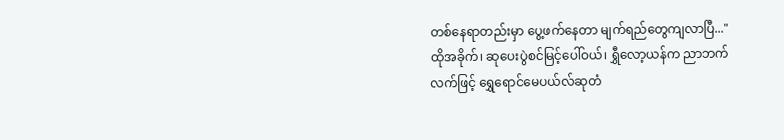တစ်နေရာတည်းမှာ ပွေ့ဖက်နေတာ မျက်ရည်တွေကျလာပြီ..."
ထိုအခိုက်၊ ဆုပေးပွဲစင်မြင့်ပေါ်ဝယ်၊ ရွှီလော့ယန်က ညာဘက်လက်ဖြင့် ရွှေရောင်မေပယ်လ်ဆုတံ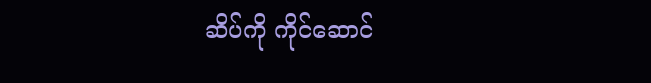ဆိပ်ကို ကိုင်ဆောင်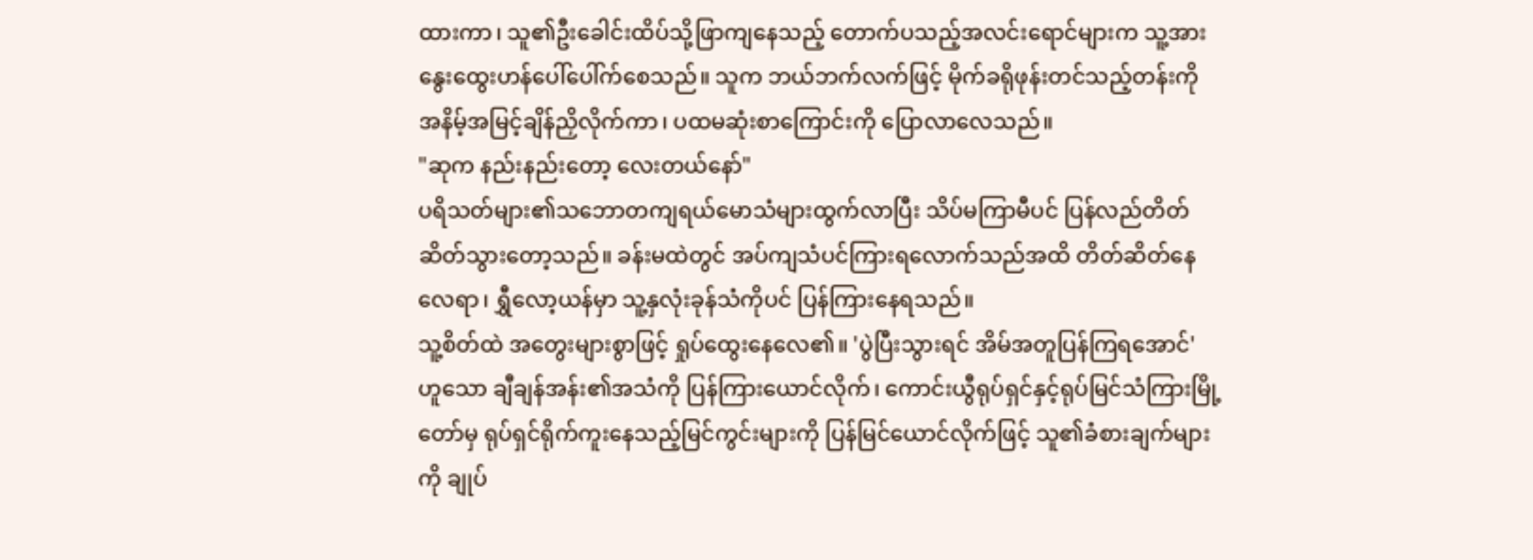ထားကာ၊ သူ၏ဦးခေါင်းထိပ်သို့ဖြာကျနေသည့် တောက်ပသည့်အလင်းရောင်များက သူ့အား နွေးထွေးဟန်ပေါ်ပေါ်က်စေသည်။ သူက ဘယ်ဘက်လက်ဖြင့် မိုက်ခရိုဖုန်းတင်သည့်တန်းကို အနိမ့်အမြင့်ချိန်ညှိလိုက်ကာ၊ ပထမဆုံးစာကြောင်းကို ပြောလာလေသည်။
"ဆုက နည်းနည်းတော့ လေးတယ်နော်"
ပရိသတ်များ၏သဘောတကျရယ်မောသံများထွက်လာပြီး သိပ်မကြာမီပင် ပြန်လည်တိတ်ဆိတ်သွားတော့သည်။ ခန်းမထဲတွင် အပ်ကျသံပင်ကြားရလောက်သည်အထိ တိတ်ဆိတ်နေလေရာ၊ ရွှီလော့ယန်မှာ သူ့နှလုံးခုန်သံကိုပင် ပြန်ကြားနေရသည်။
သူ့စိတ်ထဲ အတွေးများစွာဖြင့် ရှုပ်ထွေးနေလေ၏။ 'ပွဲပြီးသွားရင် အိမ်အတူပြန်ကြရအောင်' ဟူသော ချီချန်အန်း၏အသံကို ပြန်ကြားယောင်လိုက်၊ ကောင်းယွီရုပ်ရှင်နှင့်ရုပ်မြင်သံကြားမြို့တော်မှ ရုပ်ရှင်ရိုက်ကူးနေသည့်မြင်ကွင်းများကို ပြန်မြင်ယောင်လိုက်ဖြင့် သူ၏ခံစားချက်များကို ချုပ်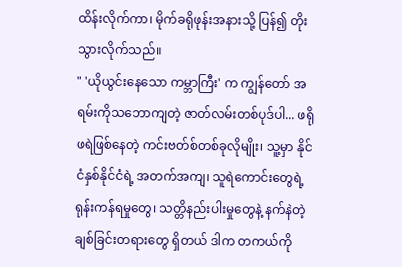ထိန်းလိုက်ကာ၊ မိုက်ခရိုဖုန်းအနားသို့ ပြန်၍ တိုးသွားလိုက်သည်။
" 'ယိုယွင်းနေသော ကမ္ဘာကြီး' က ကျွန်တော် အရမ်းကိုသဘောကျတဲ့ ဇာတ်လမ်းတစ်ပုဒ်ပါ... ဖရိုဖရဲဖြစ်နေတဲ့ ကင်းဗတ်စ်တစ်ခုလိုမျိုး၊ သူ့မှာ နိုင်ငံနှစ်နိုင်ငံရဲ့ အတက်အကျ၊ သူရဲကောင်းတွေရဲ့ ရုန်းကန်ရမှုတွေ၊ သတ္တိနည်းပါးမှုတွေနဲ့ နက်နဲတဲ့ ချစ်ခြင်းတရားတွေ ရှိတယ် ဒါက တကယ်ကို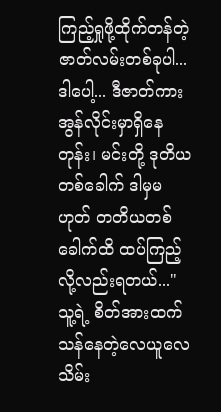ကြည့်ရှုဖို့ထိုက်တန်တဲ့ ဇာတ်လမ်းတစ်ခုပါ... ဒါပေါ့... ဒီဇာတ်ကား အွန်လိုင်းမှာရှိနေတုန်း၊ မင်းတို့ ဒုတိယတစ်ခေါက် ဒါမှမဟုတ် တတိယတစ်ခေါက်ထိ ထပ်ကြည့်လို့လည်းရတယ်..."
သူ့ရဲ့ စိတ်အားထက်သန်နေတဲ့လေယူလေသိမ်း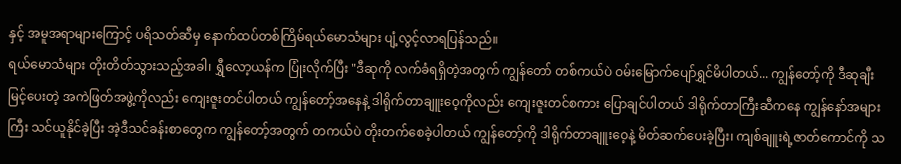နှင့် အမူအရာများကြောင့် ပရိသတ်ဆီမှ နောက်ထပ်တစ်ကြိမ်ရယ်မောသံများ ပျံ့လွင့်လာရပြန်သည်။
ရယ်မောသံများ တိုးတိတ်သွားသည့်အခါ၊ ရွှီလော့ယန်က ပြုံးလိုက်ပြီး "ဒီဆုကို လက်ခံရရှိတဲ့အတွက် ကျွန်တော် တစ်ကယ်ပဲ ဝမ်းမြောက်ပျော်ရွှင်မိပါတယ်... ကျွန်တော့်ကို ဒီဆုချီးမြင့်ပေးတဲ့ အကဲဖြတ်အဖွဲ့ကိုလည်း ကျေးဇူးတင်ပါတယ် ကျွန်တော့်အနေနဲ့ ဒါရိုက်တာချူးဝေ့ကိုလည်း ကျေးဇူးတင်စကား ပြောချင်ပါတယ် ဒါရိုက်တာကြီးဆီကနေ ကျွန်နော်အများကြီး သင်ယူနိုင်ခဲ့ပြီး အဲ့ဒီသင်ခန်းစာတွေက ကျွန်တော့်အတွက် တကယ်ပဲ တိုးတက်စေခဲ့ပါတယ် ကျွန်တော့်ကို ဒါရိုက်တာချူးဝေ့နဲ့ မိတ်ဆက်ပေးခဲ့ပြီး၊ ကျစ်ချူးရဲ့ဇာတ်ကောင်ကို သ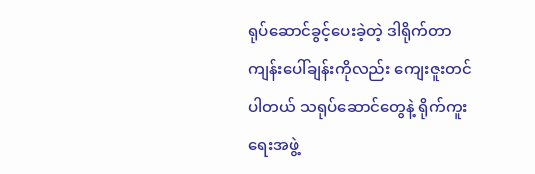ရုပ်ဆောင်ခွင့်ပေးခဲ့တဲ့ ဒါရိုက်တာ ကျန်းပေါ်ချန်းကိုလည်း ကျေးဇူးတင်ပါတယ် သရုပ်ဆောင်တွေနဲ့ ရိုက်ကူးရေးအဖွဲ့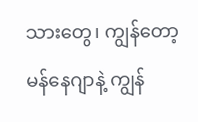သားတွေ၊ ကျွန်တော့မန်နေဂျာနဲ့ ကျွန်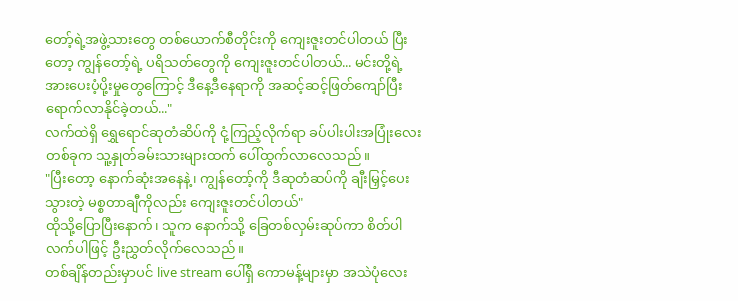တော့်ရဲ့အဖွဲ့သားတွေ တစ်ယောက်စီတိုင်းကို ကျေးဇူးတင်ပါတယ် ပြီးတော့ ကျွန်တော့်ရဲ့ ပရိသတ်တွေကို ကျေးဇူးတင်ပါတယ်... မင်းတို့ရဲ့အားပေးပံ့ပို့းမှုတွေကြောင့် ဒီနေ့ဒီနေရာကို အဆင့်ဆင့်ဖြတ်ကျော်ပြီးရောက်လာနိုင်ခဲ့တယ်..."
လက်ထဲရှိ ရွှေရောင်ဆုတံဆိပ်ကို ငုံ့ကြည့်လိုက်ရာ ခပ်ပါးပါးအပြုံးလေးတစ်ခုက သူ့နှုတ်ခမ်းသားများထက် ပေါ်ထွက်လာလေသည်။
"ပြီးတော့ နောက်ဆုံးအနေနဲ့၊ ကျွန်တော့်ကို ဒီဆုတံဆပ်ကို ချီးမြှင့်ပေးသွားတဲ့ မစ္စတာချီကိုလည်း ကျေးဇူးတင်ပါတယ်"
ထိုသို့ပြောပြီးနောက်၊ သူက နောက်သို့ ခြေတစ်လှမ်းဆုပ်ကာ စိတ်ပါလက်ပါဖြင့် ဦးညွှတ်လိုက်လေသည်။
တစ်ချိန်တည်းမှာပင် live stream ပေါ်ရှိ ကောမန့်များမှာ အသဲပုံလေး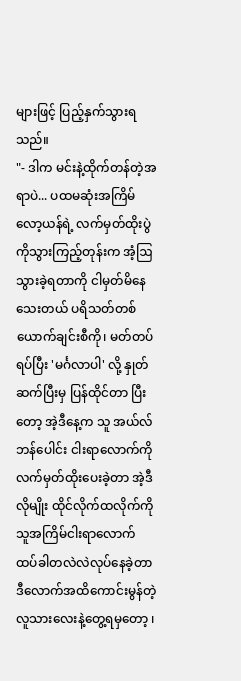များဖြင့် ပြည့်နှက်သွားရသည်။
"- ဒါက မင်းနဲ့ထိုက်တန်တဲ့အရာပဲ... ပထမဆုံးအကြိမ်လော့ယန်ရဲ့ လက်မှတ်ထိုးပွဲကိုသွားကြည့်တုန်းက အံ့ဩသွားခဲ့ရတာကို ငါမှတ်မိနေသေးတယ် ပရိသတ်တစ်ယောက်ချင်းစီကို၊ မတ်တပ်ရပ်ပြီး 'မင်္ဂလာပါ' လို့ နှုတ်ဆက်ပြီးမှ ပြန်ထိုင်တာ ပြီးတော့ အဲ့ဒီနေ့က သူ အယ်လ်ဘန်ပေါင်း ငါးရာလောက်ကို လက်မှတ်ထိုးပေးခဲ့တာ အဲ့ဒီလိုမျိုး ထိုင်လိုက်ထလိုက်ကို သူအကြိမ်ငါးရာလောက် ထပ်ခါတလဲလဲလုပ်နေခဲ့တာ ဒီလောက်အထိကောင်းမွန်တဲ့ လူသားလေးနဲ့တွေ့ရမှတော့ ၊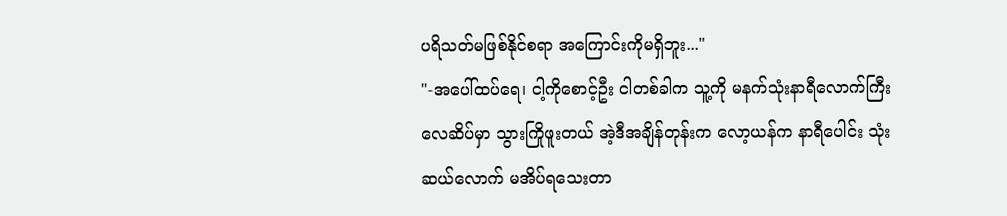ပရိသတ်မဖြစ်နိုင်စရာ အကြောင်းကိုမရှိဘူး..."
"-အပေါ်ထပ်ရေ၊ ငါ့ကိုစောင့်ဦး ငါတစ်ခါက သူ့ကို မနက်သုံးနာရီလောက်ကြီး လေဆိပ်မှာ သွားကြိုဖူးတယ် အဲ့ဒီအချိန်တုန်းက လော့ယန်က နာရီပေါင်း သုံးဆယ်လောက် မအိပ်ရသေးတာ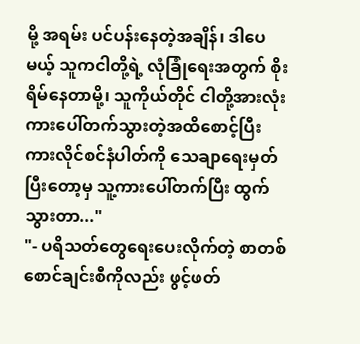မို့ အရမ်း ပင်ပန်းနေတဲ့အချိန်၊ ဒါပေမယ့် သူကငါတို့ရဲ့ လုံခြုံရေးအတွက် စိုးရိမ်နေတာမို့၊ သူကိုယ်တိုင် ငါတို့အားလုံး ကားပေါ်တက်သွားတဲ့အထိစောင့်ပြီး ကားလိုင်စင်နံပါတ်ကို သေချာရေးမှတ်ပြီးတော့မှ သူ့ကားပေါ်တက်ပြီး ထွက်သွားတာ..."
"- ပရိသတ်တွေရေးပေးလိုက်တဲ့ စာတစ်စောင်ချင်းစီကိုလည်း ဖွင့်ဖတ်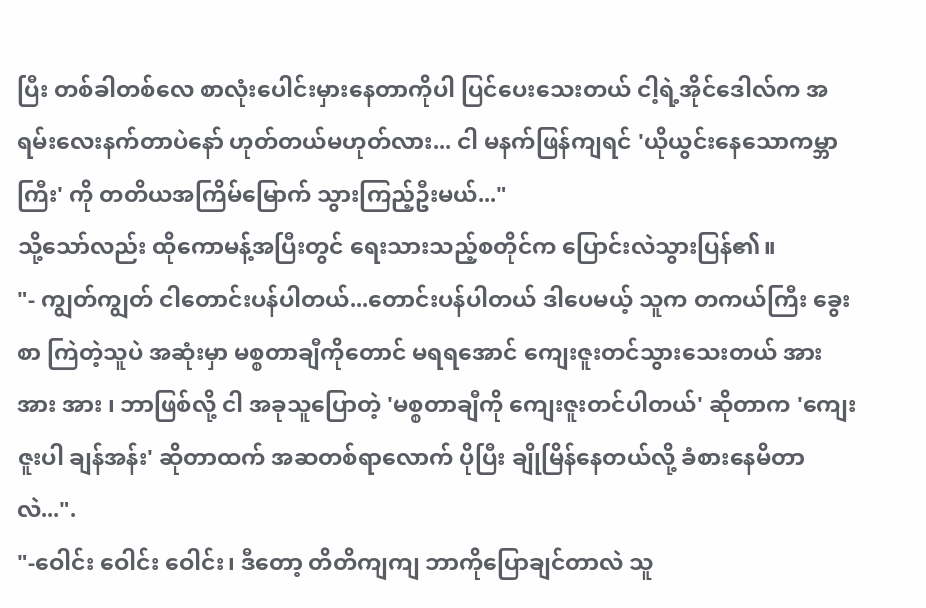ပြီး တစ်ခါတစ်လေ စာလုံးပေါင်းမှားနေတာကိုပါ ပြင်ပေးသေးတယ် ငါ့ရဲ့အိုင်ဒေါလ်က အရမ်းလေးနက်တာပဲနော် ဟုတ်တယ်မဟုတ်လား... ငါ မနက်ဖြန်ကျရင် 'ယိုယွင်းနေသောကမ္ဘာကြီး' ကို တတိယအကြိမ်မြောက် သွားကြည့်ဦးမယ်..."
သို့သော်လည်း ထိုကောမန့်အပြီးတွင် ရေးသားသည့်စတိုင်က ပြောင်းလဲသွားပြန်၏။
"- ကျွတ်ကျွတ် ငါတောင်းပန်ပါတယ်...တောင်းပန်ပါတယ် ဒါပေမယ့် သူက တကယ်ကြီး ခွေးစာ ကြဲတဲ့သူပဲ အဆုံးမှာ မစ္စတာချီကိုတောင် မရရအောင် ကျေးဇူးတင်သွားသေးတယ် အား အား အား ၊ ဘာဖြစ်လို့ ငါ အခုသူပြောတဲ့ 'မစ္စတာချီကို ကျေးဇူးတင်ပါတယ်' ဆိုတာက 'ကျေးဇူးပါ ချန်အန်း' ဆိုတာထက် အဆတစ်ရာလောက် ပိုပြီး ချိုမြိန်နေတယ်လို့ ခံစားနေမိတာလဲ...".
"-ဝေါင်း ဝေါင်း ဝေါင်း၊ ဒီတော့ တိတိကျကျ ဘာကိုပြောချင်တာလဲ သူ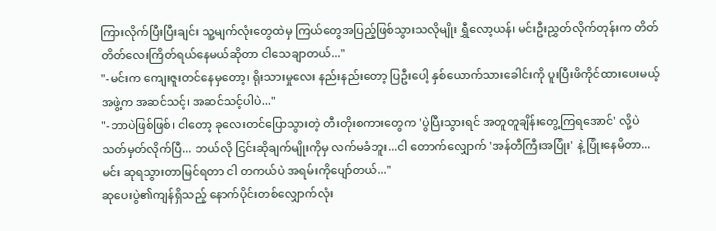ကြားလိုက်ပြီးပြီးချင်း သူ့မျက်လုံးတွေထဲမှ ကြယ်တွေအပြည့်ဖြစ်သွားသလိုမျိုး ရွှီလော့ယန်၊ မင်းဦးညွှတ်လိုက်တုန်းက တိတ်တိတ်လေးကြိတ်ရယ်နေမယ်ဆိုတာ ငါသေချာတယ်..."
"-မင်းက ကျေးဇူးတင်နေမှတော့၊ ရိုးသားမှုလေး နည်းနည်းတော့ ပြဦးပေါ့ နှစ်ယောက်သားခေါင်းကို ပူးပြီးဖိကိုင်ထားပေးမယ့်အဖွဲ့က အဆင်သင့်၊ အဆင်သင့်ပါပဲ..."
"-ဘာပဲဖြစ်ဖြစ်၊ ငါတော့ ခုလေးတင်ပြောသွားတဲ့ တီးတိုးစကားတွေက 'ပွဲပြီးသွားရင် အတူတူချိန်းတွေ့ကြရအောင်' လို့ပဲ သတ်မှတ်လိုက်ပြီ... ဘယ်လို ငြင်းဆိုချက်မျိုးကိုမှ လက်မခံဘူး...ငါ တောက်လျှောက် 'အန်တီကြီးအပြုံး' နဲ့ ပြုံးနေမိတာ... မင်း ဆုရသွားတာမြင်ရတာ ငါ တကယ်ပဲ အရမ်းကိုပျော်တယ်..."
ဆုပေးပွဲ၏ကျန်ရှိသည့် နောက်ပိုင်းတစ်လျှောက်လုံး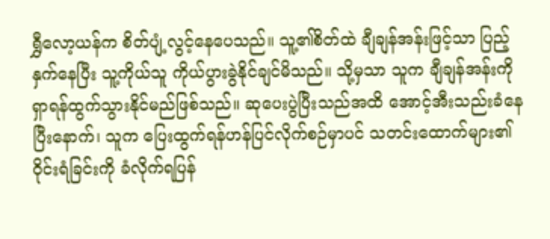ရွှီလော့ယန်က စိတ်ပျံ့လွင့်နေပေသည်။ သူ့၏စိတ်ထဲ ချီချန်အန်းဖြင့်သာ ပြည့်နှက်နေပြီး သူ့ကိုယ်သူ ကိုယ်ပွားခွဲနိုင်ချင်မိသည်။ သို့မှသာ သူက ချီချန်အန်းကို ရှာရန်ထွက်သွားနိုင်မည်ဖြစ်သည်။ ဆုပေးပွဲပြီးသည်အထိ အောင့်အီးသည်းခံနေပြီးနောက်၊ သူက ပြေးထွက်ရန်ဟန်ပြင်လိုက်စဉ်မှာပင် သတင်းထောက်များ၏ ဝိုင်းရံခြင်းကို ခံလိုက်ရပြန်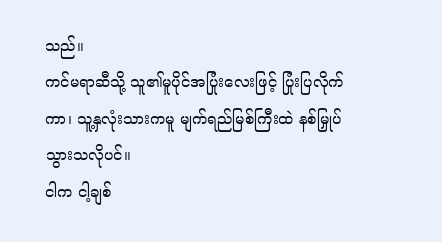သည်။
ကင်မရာဆီသို့ သူ၏မူပိုင်အပြုံးလေးဖြင့် ပြုံးပြလိုက်ကာ၊ သူ့နှလုံးသားကမူ မျက်ရည်မြစ်ကြီးထဲ နစ်မြှုပ်သွားသလိုပင်။
ငါက ငါ့ချစ်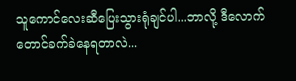သူကောင်လေးဆီပြေးသွားရုံချင်ပါ...ဘာလို့ ဒီလောက်တောင်ခက်ခဲနေရတာလဲ...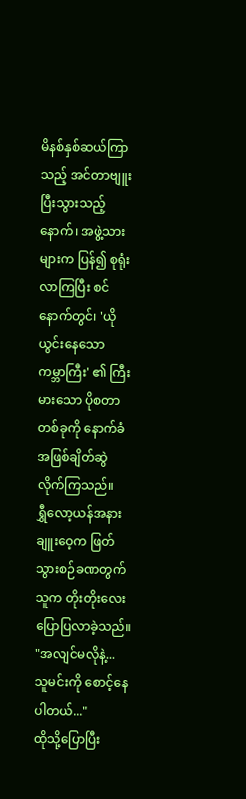မိနစ်နှစ်ဆယ်ကြာသည့် အင်တာဗျူးပြီးသွားသည့်နောက်၊ အဖွဲ့သားများက ပြန်၍ စုရုံးလာကြပြီး စင်နောက်တွင်၊ 'ယိုယွင်းနေသော ကမ္ဘာကြီး' ၏ ကြီးမားသော ပိုစတာတစ်ခုကို နောက်ခံအဖြစ်ချိတ်ဆွဲလိုက်ကြသည်။
ရွှီလော့ယန်အနား ချူးဝေ့က ဖြတ်သွားစဉ်ခဏတွက် သူက တိုးတိုးလေးပြောပြလာခဲ့သည်။
"အလျင်မလိုနဲ့... သူမင်းကို စောင့်နေပါတယ်..."
ထိုသို့ပြောပြီး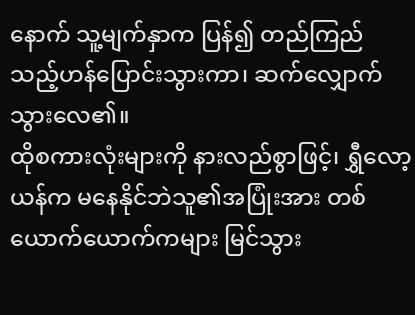နောက် သူ့မျက်နှာက ပြန်၍ တည်ကြည်သည့်ဟန်ပြောင်းသွားကာ၊ ဆက်လျှောက်သွားလေ၏။
ထိုစကားလုံးများကို နားလည်စွာဖြင့်၊ ရွှီလော့ယန်က မနေနိုင်ဘဲသူ၏အပြုံးအား တစ်ယောက်ယောက်ကများ မြင်သွား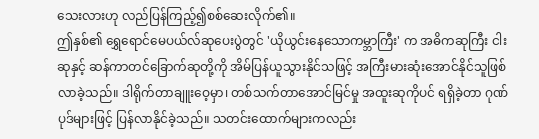သေးလားဟု လည်ပြန်ကြည့်၍စစ်ဆေးလိုက်၏။
ဤနှစ်၏ ရွှေရောင်မေပယ်လ်ဆုပေးပွဲတွင် 'ယိုယွင်းနေသောကမ္ဘာကြီး' က အဓိကဆုကြီး ငါးဆုနှင့် ဆန်ကာတင်ခြောက်ဆုတို့ကို အိမ်ပြန်ယူသွားနိုင်သဖြင့် အကြီးမားဆုံးအောင်နိုင်သူဖြစ်လာခဲ့သည်။ ဒါရိုက်တာချူးဝေ့မှာ၊ တစ်သက်တာအောင်မြင်မှု အထူးဆုကိုပင် ရရှိခဲ့တာ ဂုဏ်ပုဒ်များဖြင့် ပြန်လာနိုင်ခဲ့သည်။ သတင်းထောက်များကလည်း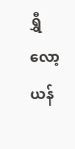ရွှီလော့ယန်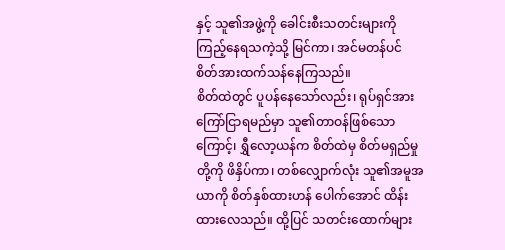နှင့် သူ၏အဖွဲ့ကို ခေါင်းစီးသတင်းများကို ကြည့်နေရသကဲ့သို့ မြင်ကာ၊ အင်မတန်ပင် စိတ်အားထက်သန်နေကြသည်။
စိတ်ထဲတွင် ပူပန်နေသော်လည်း၊ ရုပ်ရှင်အား ကြော်ငြာရမည်မှာ သူ၏တာဝန်ဖြစ်သောကြောင့်၊ ရွှီလော့ယန်က စိတ်ထဲမှ စိတ်မရှည်မှုတို့ကို ဖိနှိပ်ကာ၊ တစ်လျှောက်လုံး သူ၏အမူအယာကို စိတ်နှစ်ထားဟန် ပေါက်အောင် ထိန်းထားလေသည်။ ထို့ပြင် သတင်းထောက်များ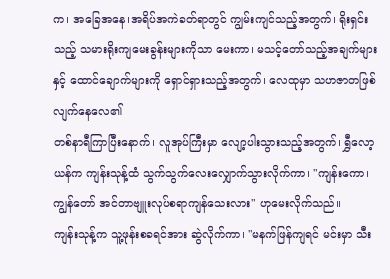က၊ အခြေအနေ၊အရိပ်အကဲခတ်ရာတွင် ကျွမ်းကျင်သည့်အတွက်၊ ရိုးရှင်းသည့် သမားရိုးကျမေးခွန်းများကိုသာ မေးကာ၊ မသင့်တော်သည့်အချက်များနှင့် ထောင်ချောက်များကို ရှောင်ရှားသည့်အတွက်၊ လေထုမှာ သဟဇာတဖြစ်လျက်နေလေ၏
တစ်နာရီကြာပြီးနောက်၊ လူအုပ်ကြီးမှာ လျော့ပါးသွားသည့်အတွက်၊ ရွှီလော့ယန်က ကျန်းသုန့်ထံ သွက်သွက်လေးလျှောက်သွားလိုက်ကာ၊ "ကျန်းကော၊ ကျွန်တော် အင်တာဗျူးလုပ်စရာကျန်သေးလား" ဟုမေးလိုက်သည်။
ကျန်းသုန့်က သူ့ဖုန်းစခရင်အား ဆွဲလိုက်ကာ၊ "မနက်ဖြန်ကျရင် မင်းမှာ သီး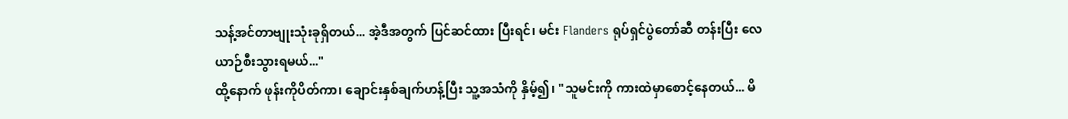သန့်အင်တာဗျုးသုံးခုရှိတယ်... အဲ့ဒီအတွက် ပြင်ဆင်ထား ပြီးရင်၊ မင်း Flanders ရုပ်ရှင်ပွဲတော်ဆီ တန်းပြီး လေယာဉ်စီးသွားရမယ်..."
ထို့နောက် ဖုန်းကိုပိတ်ကာ၊ ချောင်းနှစ်ချက်ဟန့်ပြီး သူ့အသံကို နှိမ့်၍၊ "သူမင်းကို ကားထဲမှာစောင့်နေတယ်... မိ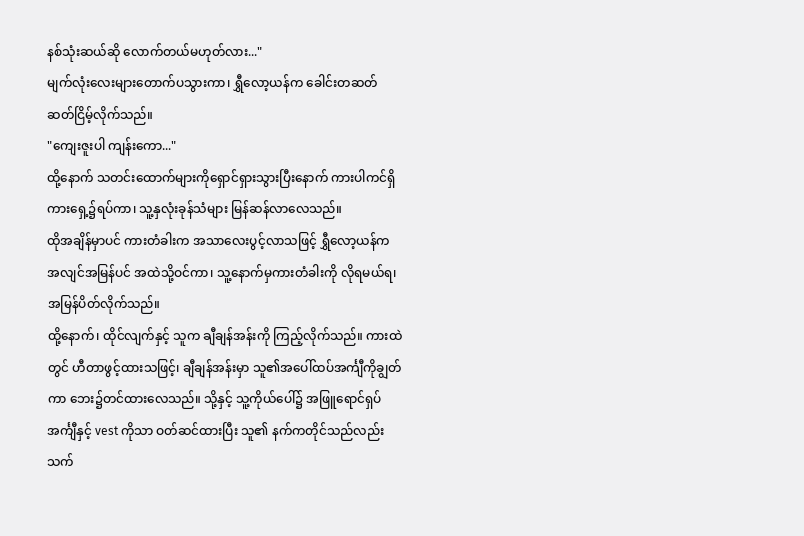နစ်သုံးဆယ်ဆို လောက်တယ်မဟုတ်လား..."
မျက်လုံးလေးများတောက်ပသွားကာ၊ ရွှီလော့ယန်က ခေါင်းတဆတ်ဆတ်ငြိမ့်လိုက်သည်။
"ကျေးဇူးပါ ကျန်းကော..."
ထို့နောက် သတင်းထောက်များကိုရှောင်ရှားသွားပြီးနောက် ကားပါကင်ရှိ ကားရှေ့၌ရပ်ကာ၊ သူ့နှလုံးခုန်သံများ မြန်ဆန်လာလေသည်။
ထိုအချိန်မှာပင် ကားတံခါးက အသာလေးပွင့်လာသဖြင့် ရွှီလော့ယန်က အလျင်အမြန်ပင် အထဲသို့ဝင်ကာ၊ သူ့နောက်မှကားတံခါးကို လိုရမယ်ရ၊ အမြန်ပိတ်လိုက်သည်။
ထို့နောက်၊ ထိုင်လျက်နှင့် သူက ချီချန်အန်းကို ကြည့်လိုက်သည်။ ကားထဲတွင် ဟီတာဖွင့်ထားသဖြင့်၊ ချီချန်အန်းမှာ သူ၏အပေါ်ထပ်အင်္ကျီကိုချွတ်ကာ ဘေး၌တင်ထားလေသည်။ သို့နှင့် သူ့ကိုယ်ပေါ်၌ အဖြူရောင်ရှပ်အင်္ကျီနှင့် vest ကိုသာ ဝတ်ဆင်ထားပြီး သူ၏ နက်ကတိုင်သည်လည်း သက်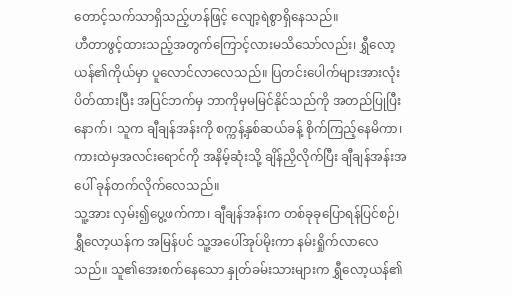တောင့်သက်သာရှိသည့်ဟန်ဖြင့် လျော့ရဲစွာရှိနေသည်။
ဟီတာဖွင့်ထားသည့်အတွက်ကြောင့်လားမသိသော်လည်း၊ ရွှီလော့ယန်၏ကိုယ်မှာ ပူလောင်လာလေသည်။ ပြတင်းပေါက်များအားလုံးပိတ်ထားပြီး အပြင်ဘက်မှ ဘာကိုမှမမြင်နိုင်သည်ကို အတည်ပြုပြီးနောက်၊ သူက ချီချန်အန်းကို စက္ကန့်နှစ်ဆယ်ခန့် စိုက်ကြည့်နေမိကာ၊ ကားထဲမှအလင်းရောင်ကို အနိမ့်ဆုံးသို့ ချိန်ညှိလိုက်ပြီး ချီချန်အန်းအပေါ် ခုန်တက်လိုက်လေသည်။
သူ့အား လှမ်း၍ပွေ့ဖက်ကာ၊ ချီချန်အန်းက တစ်ခုခုပြောရန်ပြင်စဉ်၊ ရွှီလော့ယန်က အမြန်ပင် သူ့အပေါ်အုပ်မိုးကာ နမ်းရှိုက်လာလေသည်။ သူ၏အေးစက်နေသော နှုတ်ခမ်းသားများက ရွှီလော့ယန်၏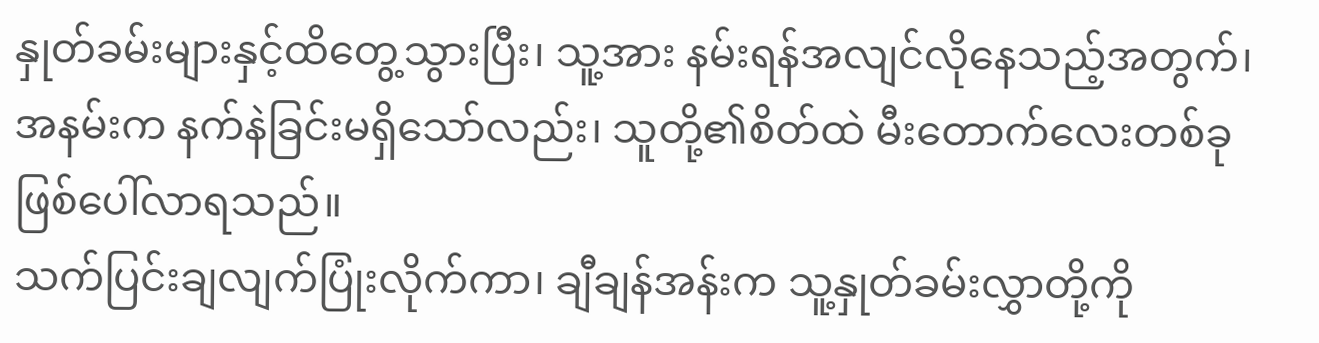နှုတ်ခမ်းများနှင့်ထိတွေ့သွားပြီး၊ သူ့အား နမ်းရန်အလျင်လိုနေသည့်အတွက်၊ အနမ်းက နက်နဲခြင်းမရှိသော်လည်း၊ သူတို့၏စိတ်ထဲ မီးတောက်လေးတစ်ခု ဖြစ်ပေါ်လာရသည်။
သက်ပြင်းချလျက်ပြုံးလိုက်ကာ၊ ချီချန်အန်းက သူ့နှုတ်ခမ်းလွှာတို့ကို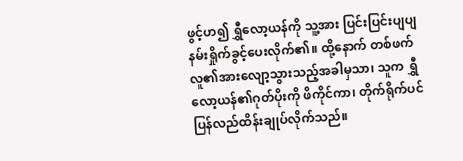ဖွင့်ဟ၍ ရွှီလော့ယန်ကို သူ့အား ပြင်းပြင်းပျပျနမ်းရှိုက်ခွင့်ပေးလိုက်၏။ ထို့နောက် တစ်ဖက်လူ၏အားလျော့သွားသည့်အခါမှသာ၊ သူက ရွှီလော့ယန်၏ဂုတ်ပိုးကို ဖိကိုင်ကာ၊ တိုက်ရိုက်ပင် ပြန်လည်ထိန်းချုပ်လိုက်သည်။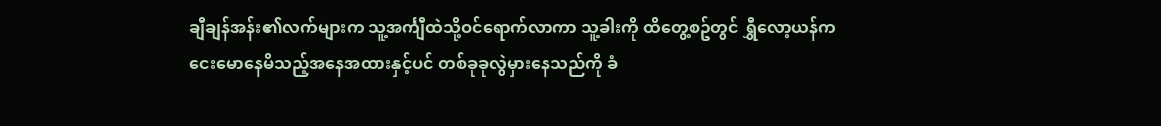ချီချန်အန်း၏လက်များက သူ့အင်္ကျီထဲသို့ဝင်ရောက်လာကာ သူ့ခါးကို ထိတွေ့စဥ်တွင် ရွှီလော့ယန်က ငေးမောနေမိသည့်အနေအထားနှင့်ပင် တစ်ခုခုလွဲမှားနေသည်ကို ခံ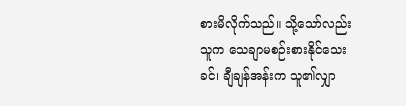စားမိလိုက်သည်။ သို့သော်လည်း သူက သေချာမစဉ်းစားနိုင်သေးခင်၊ ချီချန်အန်းက သူ၏လျှာ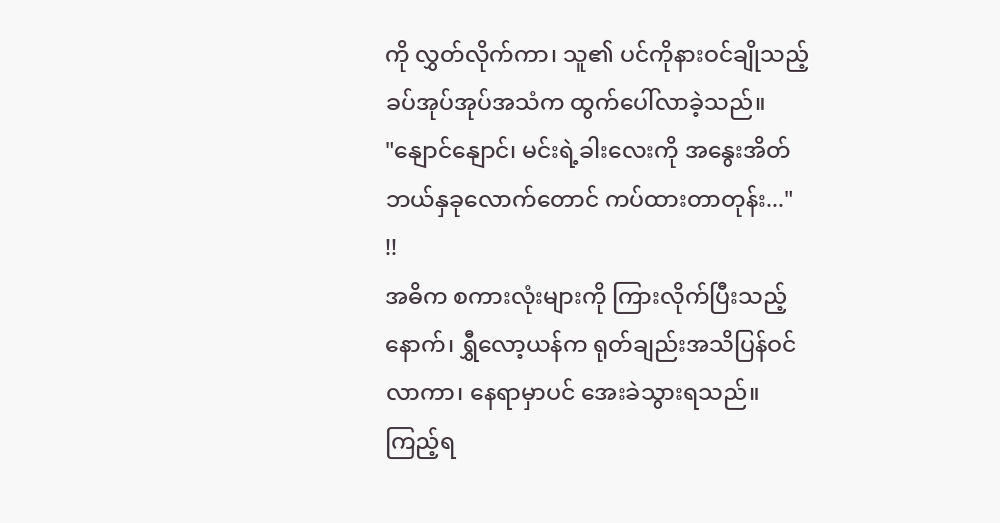ကို လွှတ်လိုက်ကာ၊ သူ၏ ပင်ကိုနားဝင်ချိုသည့်ခပ်အုပ်အုပ်အသံက ထွက်ပေါ်လာခဲ့သည်။
"နျောင်နျောင်၊ မင်းရဲ့ခါးလေးကို အနွေးအိတ်ဘယ်နှခုလောက်တောင် ကပ်ထားတာတုန်း..."
!!
အဓိက စကားလုံးများကို ကြားလိုက်ပြီးသည့်နောက်၊ ရွှီလော့ယန်က ရုတ်ချည်းအသိပြန်ဝင်လာကာ၊ နေရာမှာပင် အေးခဲသွားရသည်။
ကြည့်ရ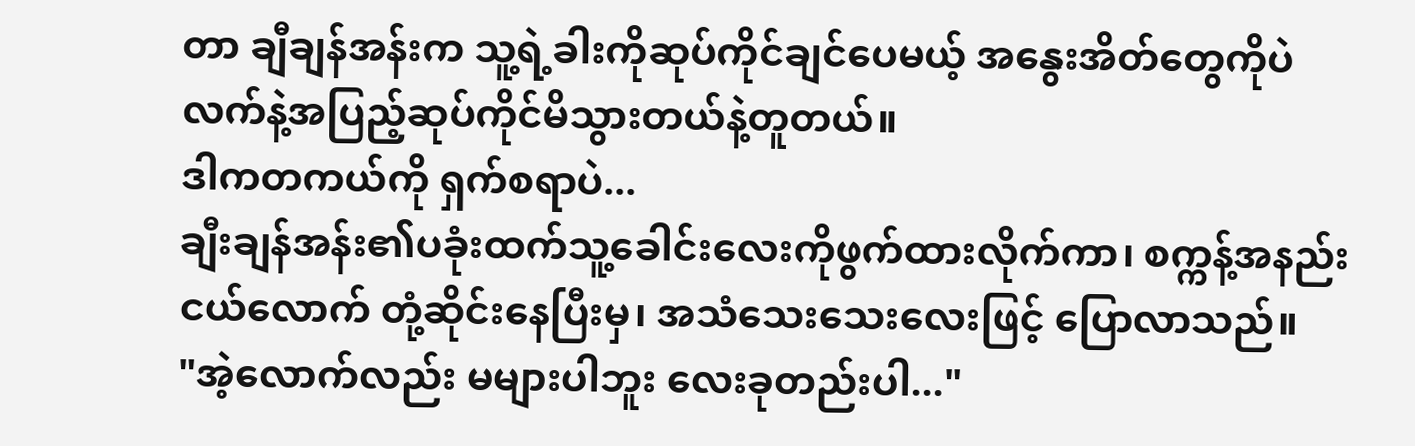တာ ချီချန်အန်းက သူ့ရဲ့ခါးကိုဆုပ်ကိုင်ချင်ပေမယ့် အနွေးအိတ်တွေကိုပဲ လက်နဲ့အပြည့်ဆုပ်ကိုင်မိသွားတယ်နဲ့တူတယ်။
ဒါကတကယ်ကို ရှက်စရာပဲ...
ချီးချန်အန်း၏ပခုံးထက်သူ့ခေါင်းလေးကိုဖွက်ထားလိုက်ကာ၊ စက္ကန့်အနည်းငယ်လောက် တုံ့ဆိုင်းနေပြီးမှ၊ အသံသေးသေးလေးဖြင့် ပြောလာသည်။
"အဲ့လောက်လည်း မများပါဘူး လေးခုတည်းပါ..."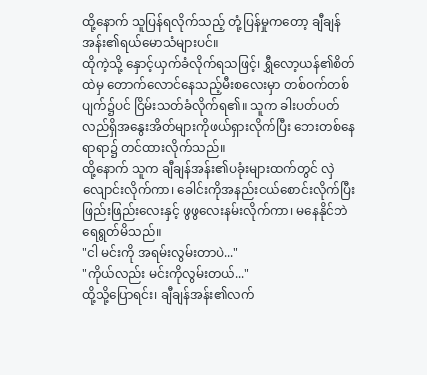ထို့နောက် သူပြန်ရလိုက်သည့် တုံ့ပြန်မှုကတော့ ချီချန်အန်း၏ရယ်မောသံများပင်။
ထိုကဲ့သို့ နှောင့်ယှက်ခံလိုက်ရသဖြင့်၊ ရွှီလော့ယန်၏စိတ်ထဲမှ တောက်လောင်နေသည့်မီးစလေးမှာ တစ်ဝက်တစ်ပျက်၌ပင် ငြိမ်းသတ်ခံလိုက်ရ၏။ သူက ခါးပတ်ပတ်လည်ရှိအနွေးအိတ်များကိုဖယ်ရှားလိုက်ပြီး ဘေးတစ်နေရာရာ၌ တင်ထားလိုက်သည်။
ထို့နောက် သူက ချီချန်အန်း၏ပခုံးများထက်တွင် လှဲလျောင်းလိုက်ကာ၊ ခေါင်းကိုအနည်းငယ်စောင်းလိုက်ပြီး ဖြည်းဖြည်းလေးနှင့် ဖွဖွလေးနမ်းလိုက်ကာ၊ မနေနိုင်ဘဲ ရေရွတ်မိသည်။
"ငါ မင်းကို အရမ်းလွမ်းတာပဲ..."
"ကိုယ်လည်း မင်းကိုလွမ်းတယ်..."
ထို့သို့ပြောရင်း၊ ချီချန်အန်း၏လက်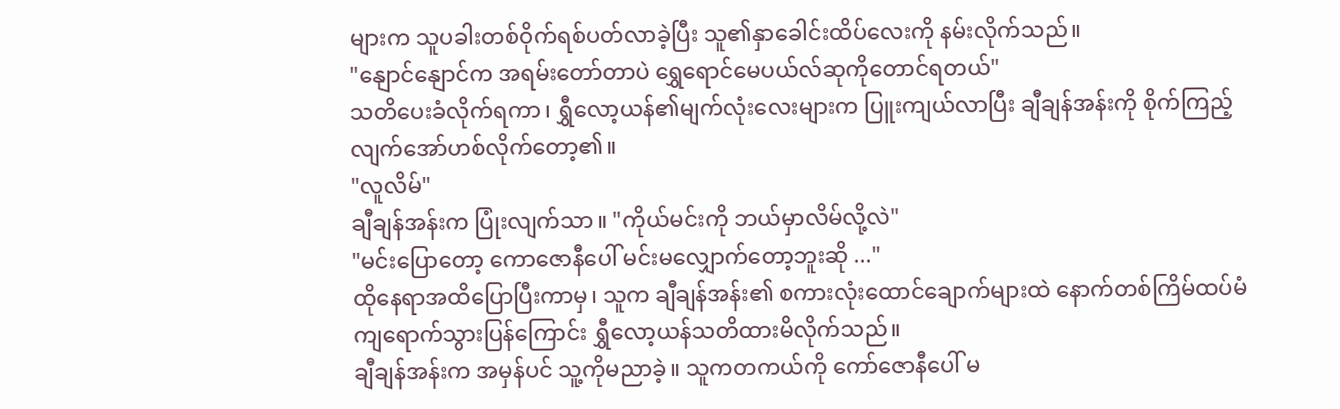များက သူပခါးတစ်ဝိုက်ရစ်ပတ်လာခဲ့ပြီး သူ၏နှာခေါင်းထိပ်လေးကို နမ်းလိုက်သည်။
"နျောင်နျောင်က အရမ်းတော်တာပဲ ရွှေရောင်မေပယ်လ်ဆုကိုတောင်ရတယ်"
သတိပေးခံလိုက်ရကာ၊ ရွှီလော့ယန်၏မျက်လုံးလေးများက ပြူးကျယ်လာပြီး ချီချန်အန်းကို စိုက်ကြည့်လျက်အော်ဟစ်လိုက်တော့၏။
"လူလိမ်"
ချီချန်အန်းက ပြုံးလျက်သာ။ "ကိုယ်မင်းကို ဘယ်မှာလိမ်လို့လဲ"
"မင်းပြောတော့ ကောဇောနီပေါ် မင်းမလျှောက်တော့ဘူးဆို ..."
ထိုနေရာအထိပြောပြီးကာမှ၊ သူက ချီချန်အန်း၏ စကားလုံးထောင်ချောက်များထဲ နောက်တစ်ကြိမ်ထပ်မံကျရောက်သွားပြန်ကြောင်း ရွှီလော့ယန်သတိထားမိလိုက်သည်။
ချီချန်အန်းက အမှန်ပင် သူ့ကိုမညာခဲ့။ သူကတကယ်ကို ကော်ဇောနီပေါ် မ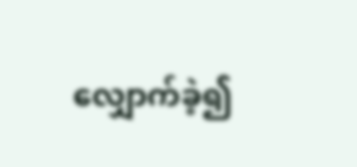လျှောက်ခဲ့၍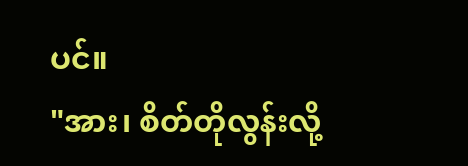ပင်။
"အား၊ စိတ်တိုလွန်းလို့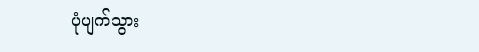ပုံပျက်သွား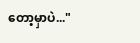တော့မှာပဲ..."